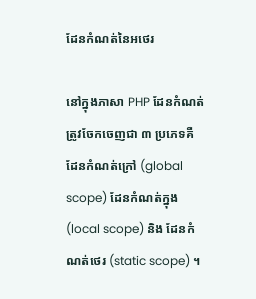ដែនកំណត់នៃអថេរ

នៅក្នុងភាសា PHP ដែនកំណត់ត្រូវចែកចេញជា ៣ ប្រភេទគឺ ដែនកំណត់ក្រៅ (global scope) ដែនកំណត់ក្នុង (local scope) និង ដែនកំណត់ថេរ (static scope) ។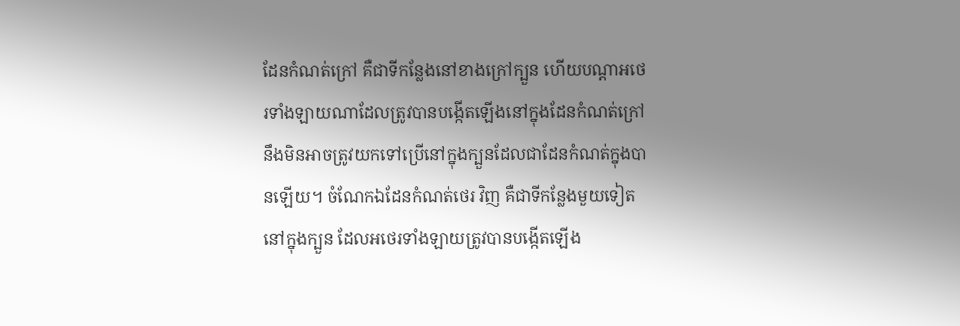ដែនកំណត់ក្រៅ គឺជាទីកន្លែងនៅខាងក្រៅក្បួន ហើយបណ្តាអថេរទាំងឡាយណាដែលត្រូវបានបង្កើតឡើងនៅក្នុងដែនកំណត់ក្រៅ នឹងមិនអាចត្រូវយកទៅប្រើនៅក្នុងក្បួនដែលជាដែនកំណត់ក្នុងបានឡើយ។ ចំណែកឯដែនកំណត់ថេរ វិញ គឺជាទីកន្លែងមួយទៀតនៅក្នុងក្បួន ដែលអថេរទាំងឡាយត្រូវបានបង្កើតឡើង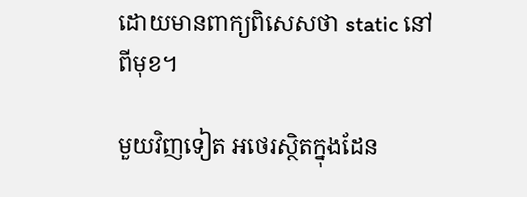ដោយមានពាក្យពិសេសថា static នៅពីមុខ។

មួយវិញទៀត អថេរស្ថិតក្នុងដែន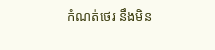កំណត់ថេរ នឹងមិន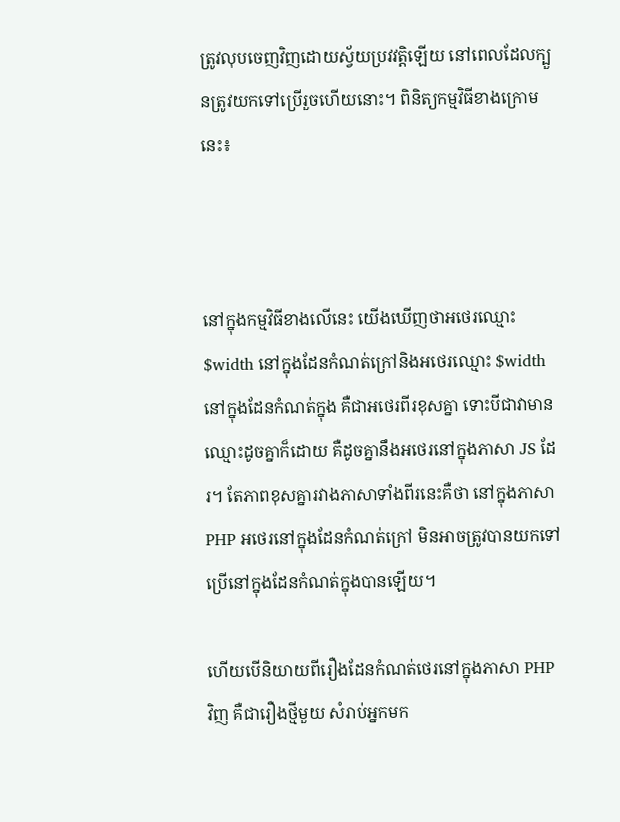ត្រូវលុបចេញវិញដោយស្វ័យប្រវវត្តិឡើយ នៅពេលដែលក្បួនត្រូវយកទៅប្រើរួចហើយនោះ។ ពិនិត្យកម្មវិធីខាងក្រោមនេះ៖



នៅក្នុងកម្មវិធីខាងលើនេះ យើងឃើញថាអថេរឈ្មោះ $width នៅក្នុងដែនកំណត់ក្រៅនិងអថេរឈ្មោះ $width នៅក្នុងដែនកំណត់ក្នុង គឺជាអថេរពីរខុសគ្នា ទោះបីជាវាមានឈ្មោះដូចគ្នាក៏ដោយ គឺដូចគ្នានឹងអថេរនៅក្នុងភាសា JS ដែរ។ តែភាពខុសគ្នារវាងភាសាទាំងពីរនេះគឺថា នៅក្នុងភាសា PHP អថេរនៅក្នុងដែនកំណត់ក្រៅ មិនអាចត្រូវបានយកទៅប្រើនៅក្នុងដែនកំណត់ក្នុងបានឡើយ។

ហើយបើនិយាយពីរឿងដែនកំណត់ថេរនៅក្នុងភាសា PHP វិញ គឺជារឿងថ្មីមួយ សំរាប់អ្នកមក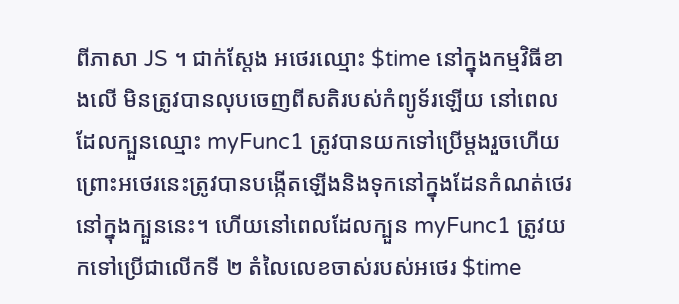ពីភាសា JS ។ ជាក់ស្តែង អថេរឈ្មោះ $time នៅក្នុងកម្មវិធីខាងលើ មិនត្រូវបានលុបចេញពីសតិរបស់កំព្យូទ័រឡើយ នៅពេលដែលក្បួនឈ្មោះ myFunc1 ត្រូវបានយកទៅប្រើម្តងរួចហើយ ព្រោះអថេរនេះត្រូវបានបង្កើតឡើងនិងទុកនៅក្នុងដែនកំណត់ថេរនៅក្នុងក្បួននេះ។ ហើយនៅពេលដែលក្បួន myFunc1 ត្រូវយកទៅប្រើជាលើកទី ២ តំលៃលេខចាស់របស់អថេរ $time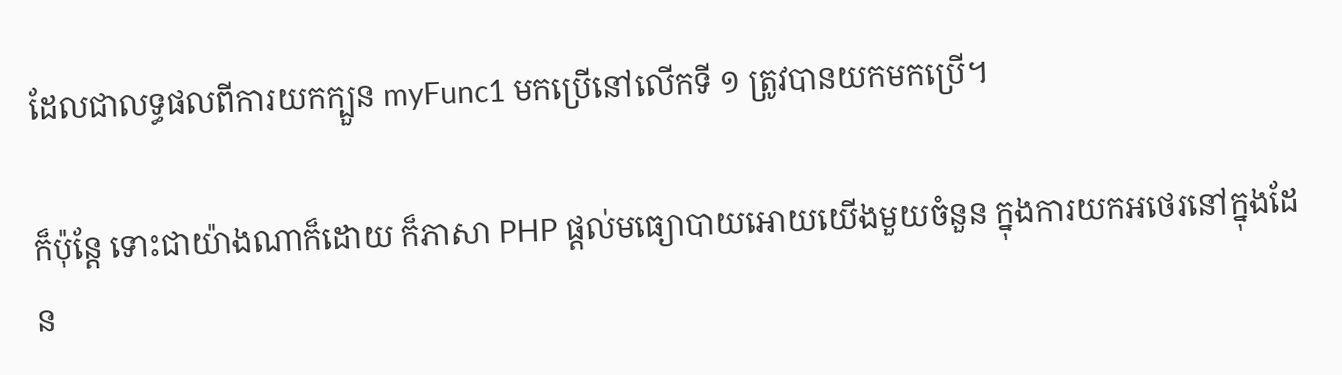ដែលជាលទ្ធផលពីការយកក្បួន myFunc1 មកប្រើនៅលើកទី ១ ត្រូវបានយកមកប្រើ។

ក៏ប៉ុន្តែ ទោះជាយ៉ាងណាក៏ដោយ ក៏ភាសា PHP ផ្តល់មធ្យោបាយអោយយើងមួយចំនួន ក្នុងការយកអថេរនៅក្នុងដែន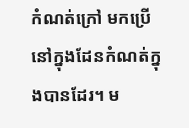កំណត់ក្រៅ មកប្រើនៅក្នុងដែនកំណត់ក្នុងបានដែរ។ ម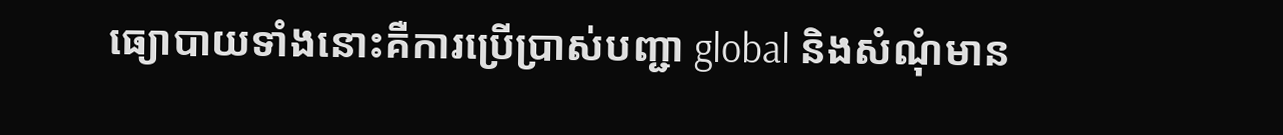ធ្យោបាយទាំងនោះគឺការប្រើប្រាស់បញ្ជា global និងសំណុំមាន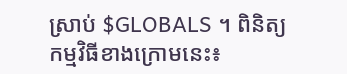ស្រាប់ $GLOBALS ។ ពិនិត្យកម្មវិធីខាងក្រោមនេះ៖